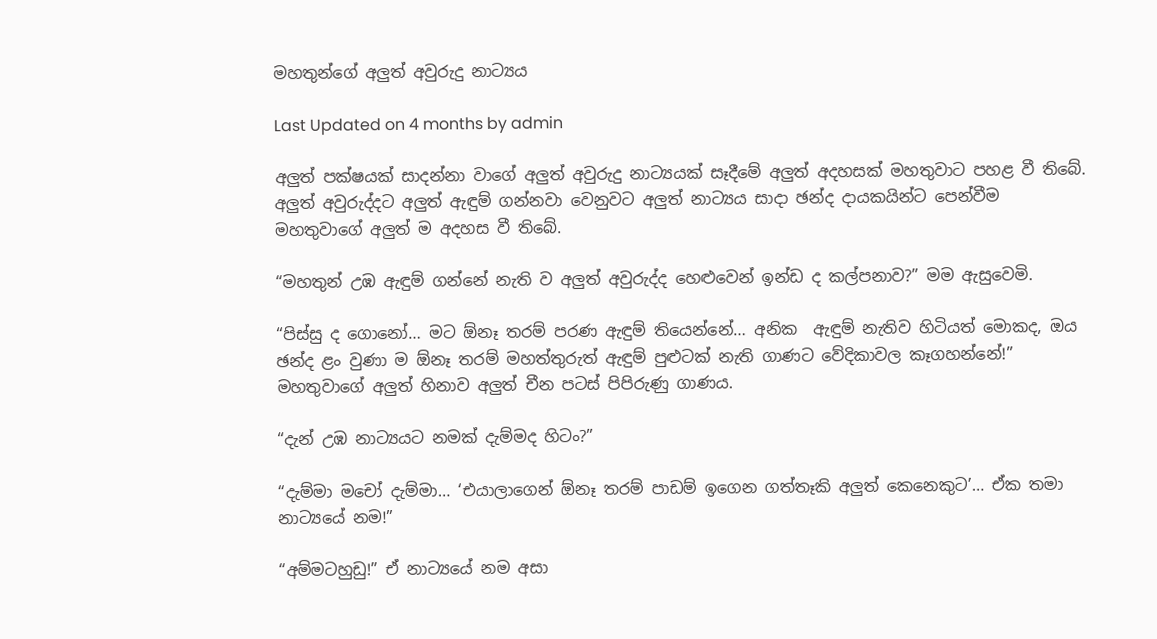මහතුන්ගේ අලුත් අවුරුදු නාට්‍යය

Last Updated on 4 months by admin

අලුත් පක්ෂයක් සාදන්නා වාගේ අලුත් අවුරුදු නාට්‍යයක් සෑදීමේ අලුත් අදහසක් මහතුවාට පහළ වී තිබේ. අලුත් අවුරුද්දට අලුත් ඇඳුම් ගන්නවා වෙනුවට අලුත් නාට්‍යය සාදා ඡන්ද දායකයින්ට පෙන්වීම මහතුවාගේ අලුත් ම අදහස වී තිබේ.

“මහතුන් උඹ ඇඳුම් ගන්නේ නැති ව අලුත් අවුරුද්ද හෙළුවෙන් ඉන්ඩ ද කල්පනාව?” මම ඇසුවෙමි.

“පිස්සු ද ගොනෝ… මට ඕනෑ තරම් පරණ ඇඳුම් තියෙන්නේ… අනික  ඇඳුම් නැතිව හිටියත් මොකද, ඔය ඡන්ද ළං වුණා ම ඕනෑ තරම් මහත්තුරුත් ඇඳුම් පුළුටක් නැති ගාණට වේදිකාවල කෑගහන්නේ!” මහතුවාගේ අලුත් හිනාව අලුත් චීන පටස් පිපිරුණු ගාණය.

“දැන් උඹ නාට්‍යයට නමක් දැම්මද හිටං?”

“දැම්මා මචෝ දැම්මා… ‘එයාලාගෙන් ඕනෑ තරම් පාඩම් ඉගෙන ගත්තෑකි අලුත් කෙනෙකුට’… ඒක තමා නාට්‍යයේ නම!”

“අම්මටහුඩු!” ඒ නාට්‍යයේ නම අසා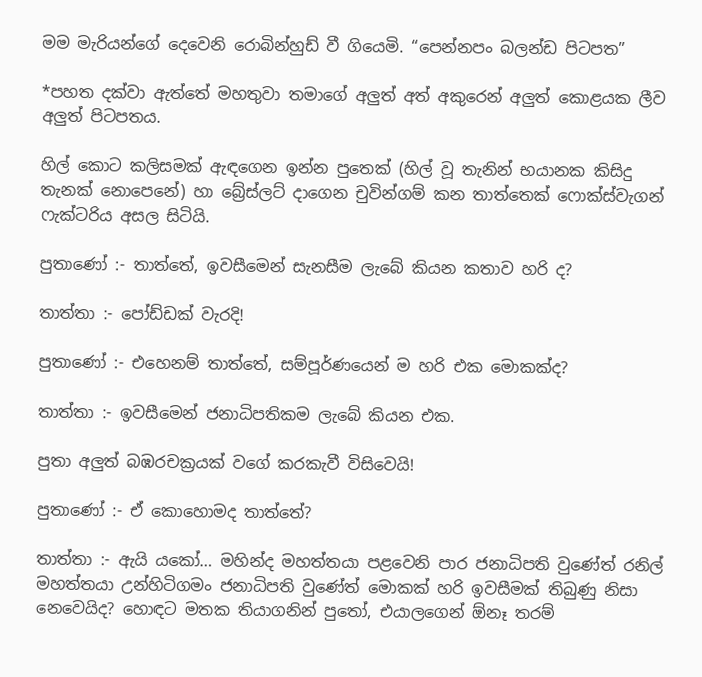මම මැරියන්ගේ දෙවෙනි රොබින්හුඩ් වී ගියෙමි. “පෙන්නපං බලන්ඩ පිටපත”

*පහත දක්වා ඇත්තේ මහතුවා තමාගේ අලුත් අත් අකුරෙන් අලුත් කොළයක ලීව අලුත් පිටපතය.

හිල් කොට කලිසමක් ඇඳගෙන ඉන්න පුතෙක් (හිල් වූ තැනින් භයානක කිසිදු තැනක් නොපෙනේ) හා බ්‍රේස්ලට් දාගෙන චුවින්ගම් කන තාත්තෙක් ෆොක්ස්වැගන් ෆැක්ටරිය අසල සිටියි.

පුතාණෝ :- තාත්තේ, ඉවසීමෙන් සැනසීම ලැබේ කියන කතාව හරි ද?

තාත්තා :- පෝඩ්ඩක් වැරදි!

පුතාණෝ :- එහෙනම් තාත්තේ, සම්පූර්ණයෙන් ම හරි එක මොකක්ද?

තාත්තා :- ඉවසීමෙන් ජනාධිපතිකම ලැබේ කියන එක.

පුතා අලුත් බඹරචක්‍රයක් වගේ කරකැවී විසිවෙයි!

පුතාණෝ :- ඒ කොහොමද තාත්තේ?

තාත්තා :- ඇයි යකෝ… මහින්ද මහත්තයා පළවෙනි පාර ජනාධිපති වුණේත් රනිල් මහත්තයා උන්හිටිගමං ජනාධිපති වුණේත් මොකක් හරි ඉවසීමක් තිබුණු නිසා නෙවෙයිද? හොඳට මතක තියාගනින් පුතෝ, එයාලගෙන් ඕනෑ තරම්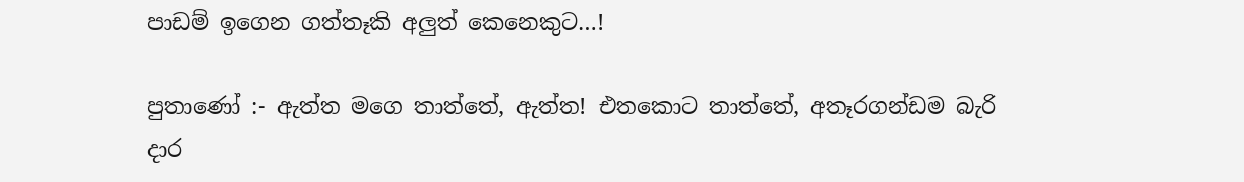පාඩම් ඉගෙන ගත්තෑකි අලුත් කෙනෙකුට…!

පුතාණෝ :- ඇත්ත මගෙ තාත්තේ, ඇත්ත! එතකොට තාත්තේ, අතෑරගන්ඩම බැරි දාර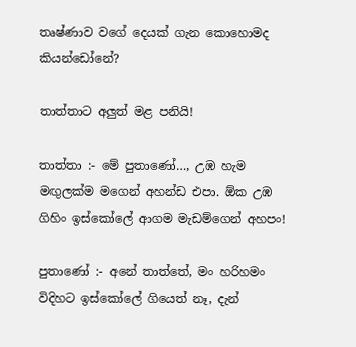තෘෂ්ණාව වගේ දෙයක් ගැන කොහොමද කියන්ඩෝනේ?

තාත්තාට අලුත් මළ පනියි!

තාත්තා :- මේ පුතාණෝ…, උඹ හැම මඟුලක්ම මගෙන් අහන්ඩ එපා. ඕක උඹ ගිහිං ඉස්කෝලේ ආගම මැඩම්ගෙන් අහපං!

පුතාණෝ :- අනේ තාත්තේ, මං හරිහමං විදිහට ඉස්කෝලේ ගියෙත් නෑ, දැන්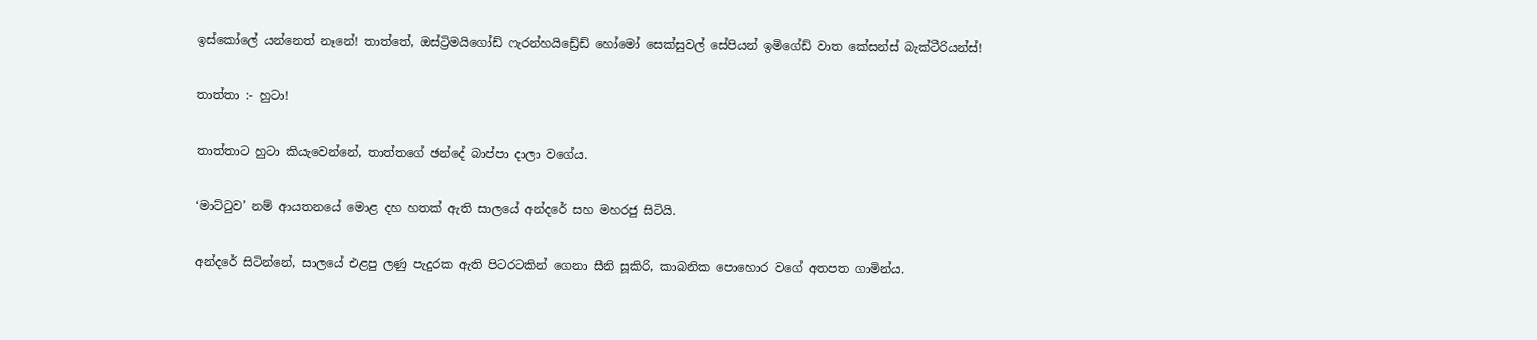ඉස්කෝලේ යන්නෙත් නෑනේ! තාත්තේ, ඔස්ට්‍රිමයිගෝඩ් ෆැරන්හයිඩ්‍රේඩ් හෝමෝ සෙක්සුවල් සේපියන් ඉමිගේඩ් වාත කේසන්ස් බැක්ටීරියන්ස්!

තාත්තා :- හුටා!

තාත්තාට හුටා කියැවෙන්නේ, තාත්තගේ ඡන්දේ බාප්පා දාලා වගේය.

‘මාට්ටුව’ නම් ආයතනයේ මොළ දහ හතක් ඇති සාලයේ අන්දරේ සහ මහරජු සිටියි.

අන්දරේ සිටින්නේ, සාලයේ එළපු ලණු පැදුරක ඇති පිටරටකින් ගෙනා සීනි සූකිරි, කාබනික පොහොර වගේ අතපත ගාමින්ය.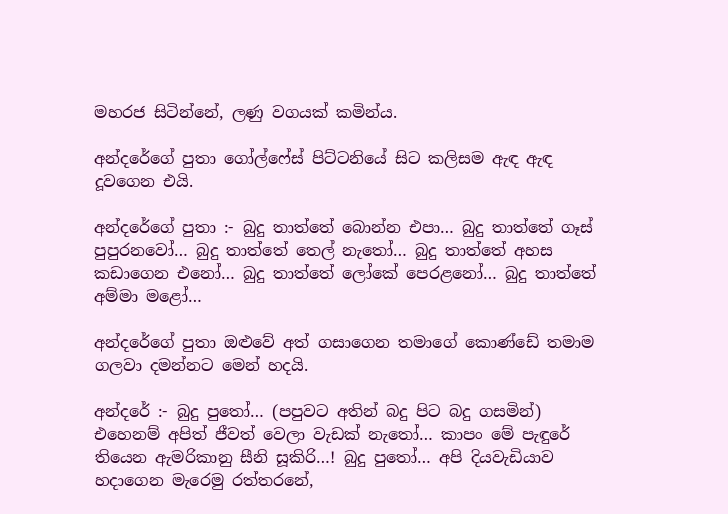මහරජ සිටින්නේ, ලණු වගයක් කමින්ය.

අන්දරේගේ පුතා ගෝල්ෆේස් පිට්ටනියේ සිට කලිසම ඇඳ ඇඳ දූවගෙන එයි.

අන්දරේගේ පුතා :- බුදු තාත්තේ බොන්න එපා… බුදු තාත්තේ ගෑස් පුපුරනවෝ… බුදු තාත්තේ තෙල් නැතෝ… බුදු තාත්තේ අහස කඩාගෙන එනෝ… බුදු තාත්තේ ලෝකේ පෙරළනෝ… බුදු තාත්තේ අම්මා මළෝ…

අන්දරේගේ පුතා ඔළුවේ අත් ගසාගෙන තමාගේ කොණ්ඩේ තමාම ගලවා දමන්නට මෙන් හදයි.

අන්දරේ :- බුදු පුතෝ… (පපුවට අතින් බදු පිට බදු ගසමින්) එහෙනම් අපිත් ජීවත් වෙලා වැඩක් නැතෝ… කාපං මේ පැඳුරේ තියෙන ඇමරිකානු සීනි සූකිරි…! බුදු පුතෝ… අපි දියවැඩියාව හදාගෙන මැරෙමු රත්තරනේ,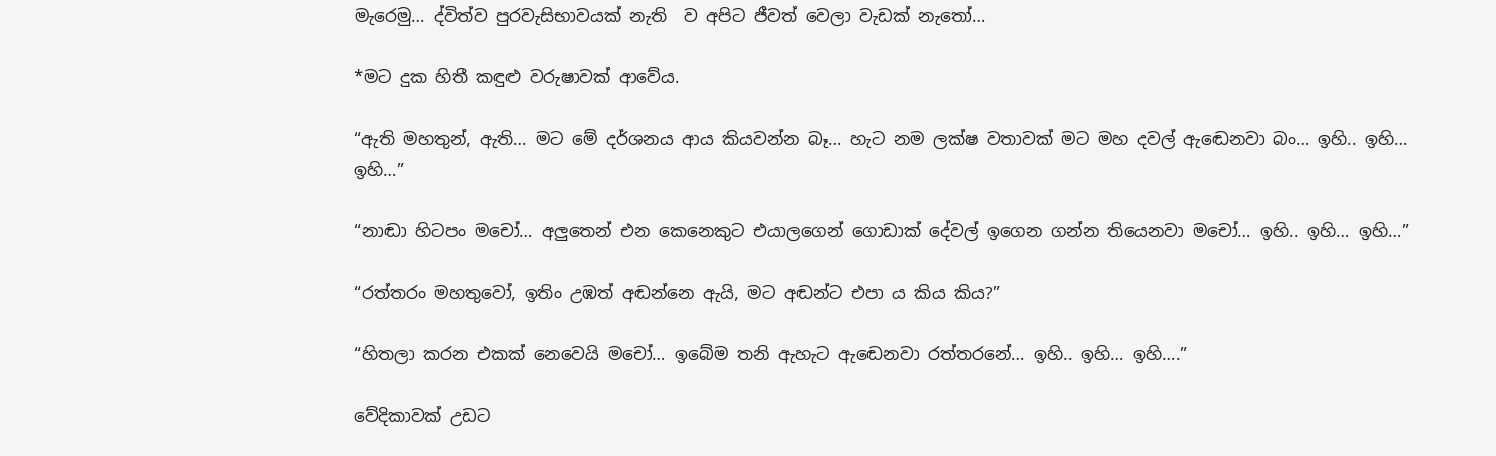මැරෙමු… ද්විත්ව පුරවැසිභාවයක් නැති  ව අපිට ජීවත් වෙලා වැඩක් නැතෝ…

*මට දුක හිතී කඳුළු වරුෂාවක් ආවේය.

“ඇති මහතුන්, ඇති… මට මේ දර්ශනය ආය කියවන්න බෑ… හැට නම ලක්ෂ වතාවක් මට මහ දවල් ඇඬෙනවා බං… ඉහි.. ඉහි… ඉහි…”

“නාඬා හිටපං මචෝ… අලුතෙන් එන කෙනෙකුට එයාලගෙන් ගොඩාක් දේවල් ඉගෙන ගන්න තියෙනවා මචෝ… ඉහි.. ඉහි… ඉහි…”

“රත්තරං මහතුවෝ, ඉතිං උඹත් අඬන්නෙ ඇයි, මට අඬන්ට එපා ය කිය කිය?”

“හිතලා කරන එකක් නෙවෙයි මචෝ… ඉබේම තනි ඇහැට ඇඬෙනවා රත්තරනේ… ඉහි.. ඉහි… ඉහි….”

වේදිකාවක් උඩට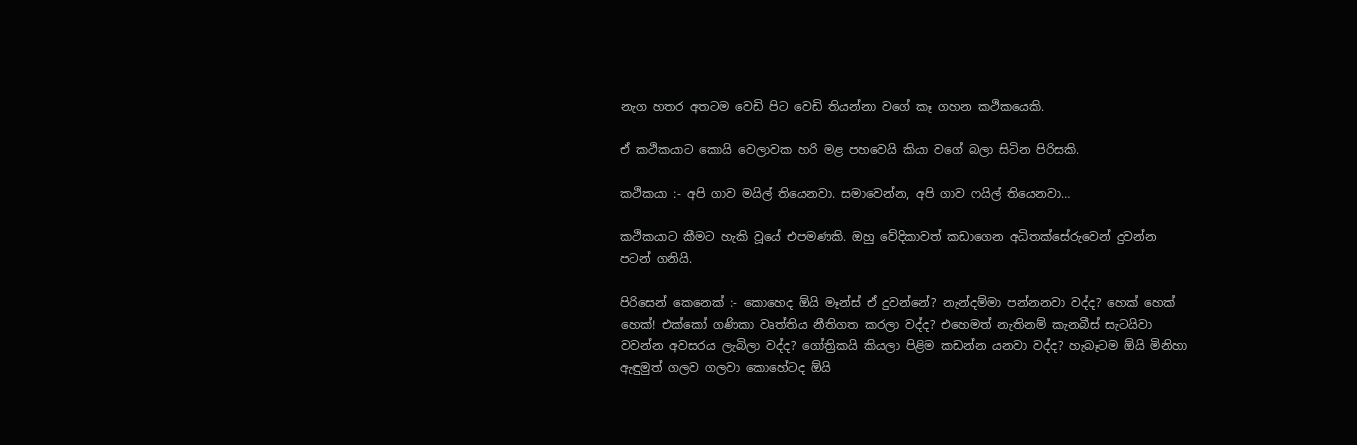නැග හතර අතටම වෙඩි පිට වෙඩි තියන්නා වගේ කෑ ගහන කථිකයෙකි.

ඒ කථිකයාට කොයි වෙලාවක හරි මළ පහවෙයි කියා වගේ බලා සිටින පිරිසකි.

කථිකයා :- අපි ගාව මයිල් තියෙනවා. සමාවෙන්න, අපි ගාව ෆයිල් තියෙනවා…

කථිකයාට කීමට හැකි වූයේ එපමණකි. ඔහු වේදිකාවත් කඩාගෙන අධිතක්සේරුවෙන් දුවන්න පටන් ගනියි.

පිරිසෙන් කෙනෙක් :- කොහෙද ඕයි මෑන්ස් ඒ දුවන්නේ? නැන්දම්මා පන්නනවා වද්ද? හෙක් හෙක් හෙක්! එක්කෝ ගණිකා වෘත්තිය නීතිගත කරලා වද්ද? එහෙමත් නැතිනම් කැනබීස් සැටයිවා වවන්න අවසරය ලැබිලා වද්ද? ගෝත්‍රිකයි කියලා පිළිම කඩන්න යනවා වද්ද? හැබෑටම ඕයි මිනිහා ඇඳුමුත් ගලව ගලවා කොහේටද ඕයි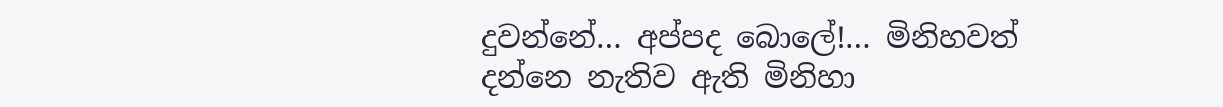දුවන්නේ… අප්පද බොලේ!… මිනිහවත් දන්නෙ නැතිව ඇති මිනිහා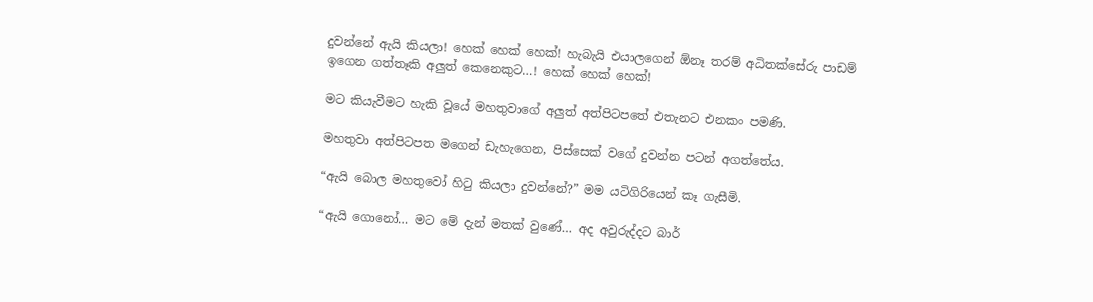දුවන්නේ ඇයි කියලා! හෙක් හෙක් හෙක්! හැබැයි එයාලගෙන් ඕනෑ තරම් අධිතක්සේරු පාඩම් ඉගෙන ගත්තෑකි අලුත් කෙනෙකුට…! හෙක් හෙක් හෙක්!

මට කියැවීමට හැකි වූයේ මහතුවාගේ අලුත් අත්පිටපතේ එතැනට එනකං පමණි.

මහතුවා අත්පිටපත මගෙන් ඩැහැගෙන, පිස්සෙක් වගේ දුවන්න පටන් අගත්තේය.

“ඇයි බොල මහතුවෝ හිටු කියලා දුවන්නේ?” මම යටිගිරියෙන් කෑ ගැසීමි.

“ඇයි ගොනෝ… මට මේ දැන් මතක් වුණේ… අද අවුරුද්දට බාර්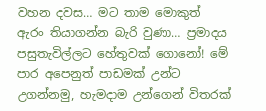වහන දවස… මට තාම මොකුත් ඇරං තියාගන්න බැරි වුණා… ප්‍රමාදය පසුතැවිල්ලට හේතුවක් ගොනෝ! මේ පාර අපෙනුත් පාඩමක් උන්ට උගන්නමු, හැමදාම උන්ගෙන් විතරක්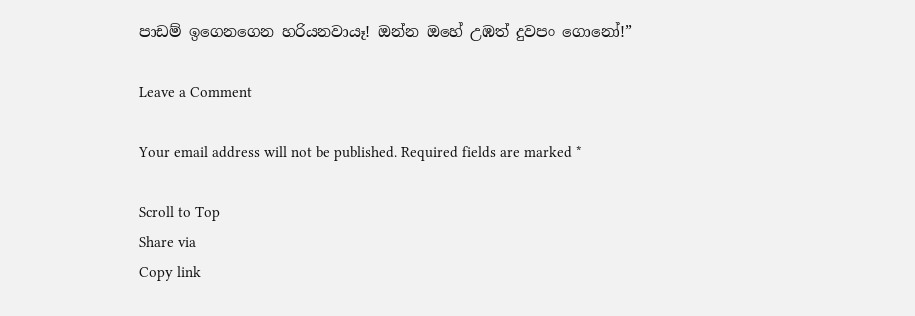පාඩම් ඉගෙනගෙන හරියනවායෑ! ඔන්න ඔහේ උඹත් දුවපං ගොනෝ!”

Leave a Comment

Your email address will not be published. Required fields are marked *

Scroll to Top
Share via
Copy link